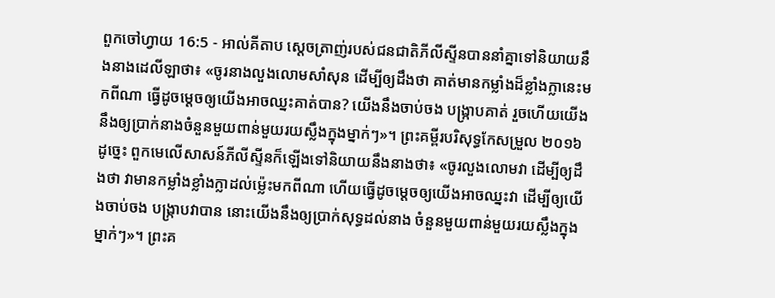ពួកចៅហ្វាយ 16:5 - អាល់គីតាប ស្តេចត្រាញ់របស់ជនជាតិភីលីស្ទីនបាននាំគ្នាទៅនិយាយនឹងនាងដេលីឡាថា៖ «ចូរនាងលួងលោមសាំសុន ដើម្បីឲ្យដឹងថា គាត់មានកម្លាំងដ៏ខ្លាំងក្លានេះមកពីណា ធ្វើដូចម្ដេចឲ្យយើងអាចឈ្នះគាត់បាន? យើងនឹងចាប់ចង បង្ក្រាបគាត់ រួចហើយយើងនឹងឲ្យប្រាក់នាងចំនួនមួយពាន់មួយរយស្លឹងក្នុងម្នាក់ៗ»។ ព្រះគម្ពីរបរិសុទ្ធកែសម្រួល ២០១៦ ដូច្នេះ ពួកមេលើសាសន៍ភីលីស្ទីនក៏ឡើងទៅនិយាយនឹងនាងថា៖ «ចូរលួងលោមវា ដើម្បីឲ្យដឹងថា វាមានកម្លាំងខ្លាំងក្លាដល់ម៉្លេះមកពីណា ហើយធ្វើដូចម្តេចឲ្យយើងអាចឈ្នះវា ដើម្បីឲ្យយើងចាប់ចង បង្ក្រាបវាបាន នោះយើងនឹងឲ្យប្រាក់សុទ្ធដល់នាង ចំនួនមួយពាន់មួយរយស្លឹងក្នុងម្នាក់ៗ»។ ព្រះគ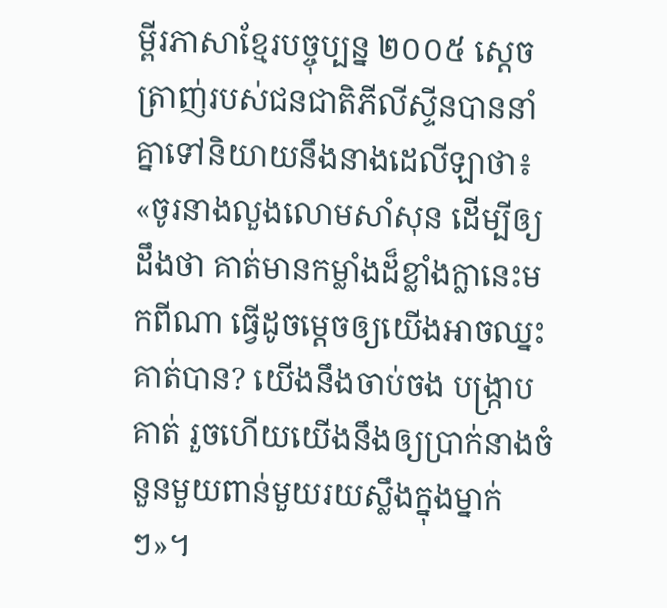ម្ពីរភាសាខ្មែរបច្ចុប្បន្ន ២០០៥ ស្ដេចត្រាញ់របស់ជនជាតិភីលីស្ទីនបាននាំគ្នាទៅនិយាយនឹងនាងដេលីឡាថា៖ «ចូរនាងលួងលោមសាំសុន ដើម្បីឲ្យដឹងថា គាត់មានកម្លាំងដ៏ខ្លាំងក្លានេះមកពីណា ធ្វើដូចម្ដេចឲ្យយើងអាចឈ្នះគាត់បាន? យើងនឹងចាប់ចង បង្ក្រាបគាត់ រួចហើយយើងនឹងឲ្យប្រាក់នាងចំនួនមួយពាន់មួយរយស្លឹងក្នុងម្នាក់ៗ»។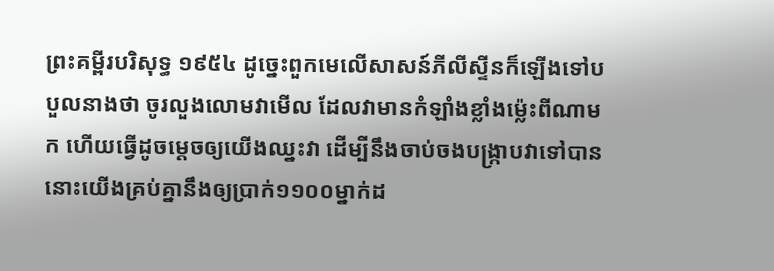ព្រះគម្ពីរបរិសុទ្ធ ១៩៥៤ ដូច្នេះពួកមេលើសាសន៍ភីលីស្ទីនក៏ឡើងទៅបបួលនាងថា ចូរលួងលោមវាមើល ដែលវាមានកំឡាំងខ្លាំងម៉្លេះពីណាមក ហើយធ្វើដូចម្តេចឲ្យយើងឈ្នះវា ដើម្បីនឹងចាប់ចងបង្ក្រាបវាទៅបាន នោះយើងគ្រប់គ្នានឹងឲ្យប្រាក់១១០០ម្នាក់ដ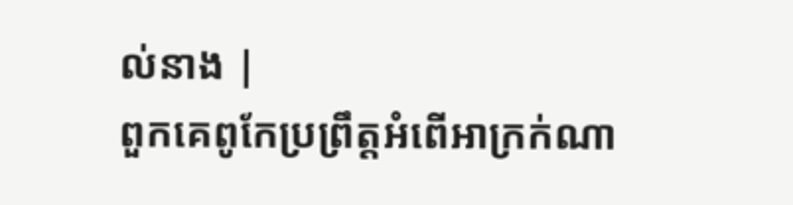ល់នាង |
ពួកគេពូកែប្រព្រឹត្តអំពើអាក្រក់ណា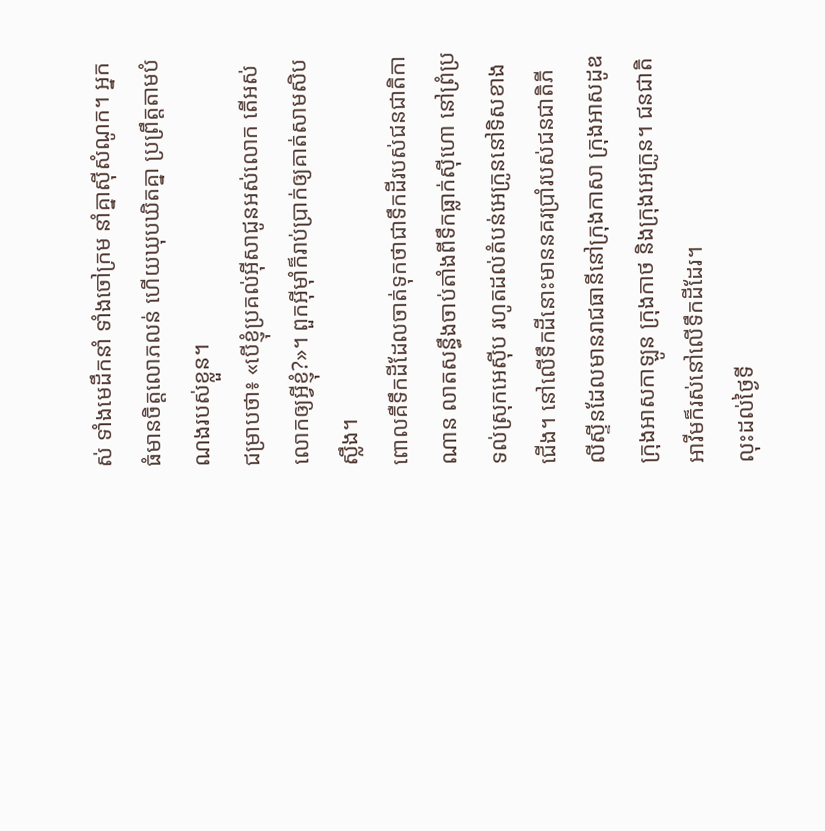ស់ ទាំងមេដឹកនាំ ទាំងចៅក្រម នាំគ្នាស៊ីសំណូក។ អ្នកធំមានចិត្តលោភលន់ ហើយឃុបឃិតគ្នា ប្រព្រឹត្តតាមបំណងរបស់ខ្លួន។
ជម្រាបថា៖ «បើខ្ញុំប្រគល់អ៊ីសាជូនអស់លោក តើអស់លោកឲ្យអ្វីខ្ញុំ?»។ ពួកអ៊ីមុាំក៏រាប់ប្រាក់ឲ្យគាត់សាមសិបស្លឹង។
ពោលគឺទឹកដីដែលចាត់ទុកថាជាទឹកដីរបស់ជនជាតិកាណាន លាតសន្ធឹងចាប់តាំងពីទឹកធ្លាក់ស៊ីហោ នៅព្រំប្រទល់ស្រុកអេស៊ីប រហូតដល់តំបន់អេក្រូននៅទិសខាងជើង។ នៅលើទឹកដីនោះមាននគរប្រាំរបស់ជនជាតិភីលីស្ទីនដែលមានរាជធានីនៅក្រុងកាសា ក្រុងអាសដូឌ ក្រុងអាសកាឡូន ក្រុងកាថ និងក្រុងអេក្រូន។ ជនជាតិអាវីមក៏រស់នៅលើទឹកដីដែរ។
លុះដល់ថ្ងៃទី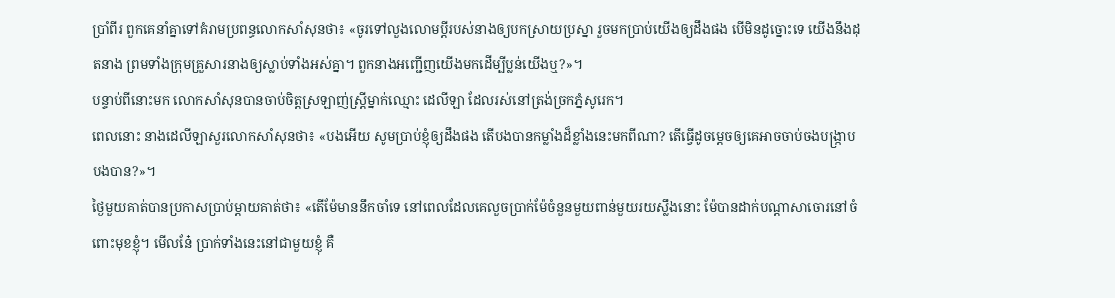ប្រាំពីរ ពួកគេនាំគ្នាទៅគំរាមប្រពន្ធលោកសាំសុនថា៖ «ចូរទៅលួងលោមប្ដីរបស់នាងឲ្យបកស្រាយប្រស្នា រួចមកប្រាប់យើងឲ្យដឹងផង បើមិនដូច្នោះទេ យើងនឹងដុតនាង ព្រមទាំងក្រុមគ្រួសារនាងឲ្យស្លាប់ទាំងអស់គ្នា។ ពួកនាងអញ្ជើញយើងមកដើម្បីប្លន់យើងឬ?»។
បន្ទាប់ពីនោះមក លោកសាំសុនបានចាប់ចិត្តស្រឡាញ់ស្ត្រីម្នាក់ឈ្មោះ ដេលីឡា ដែលរស់នៅត្រង់ច្រកភ្នំសូរេក។
ពេលនោះ នាងដេលីឡាសួរលោកសាំសុនថា៖ «បងអើយ សូមប្រាប់ខ្ញុំឲ្យដឹងផង តើបងបានកម្លាំងដ៏ខ្លាំងនេះមកពីណា? តើធ្វើដូចម្តេចឲ្យគេអាចចាប់ចងបង្ក្រាបបងបាន?»។
ថ្ងៃមួយគាត់បានប្រកាសប្រាប់ម្តាយគាត់ថា៖ «តើម៉ែមាននឹកចាំទេ នៅពេលដែលគេលួចប្រាក់ម៉ែចំនួនមួយពាន់មួយរយស្លឹងនោះ ម៉ែបានដាក់បណ្តាសាចោរនៅចំពោះមុខខ្ញុំ។ មើលនែ៎ ប្រាក់ទាំងនេះនៅជាមួយខ្ញុំ គឺ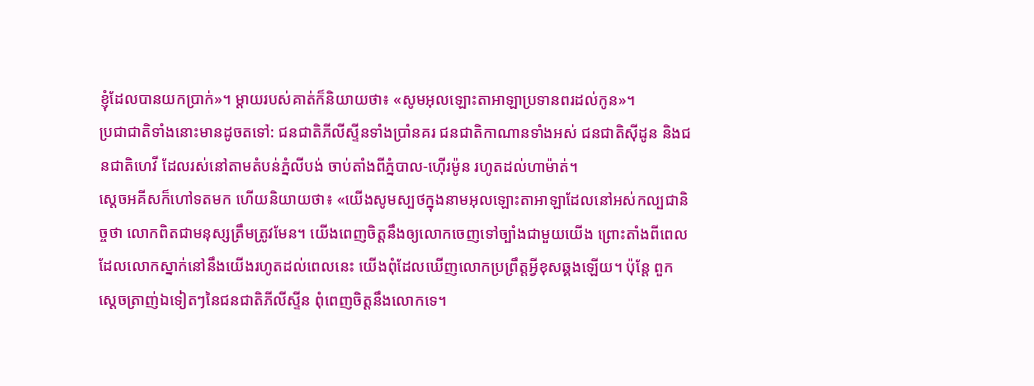ខ្ញុំដែលបានយកប្រាក់»។ ម្តាយរបស់គាត់ក៏និយាយថា៖ «សូមអុលឡោះតាអាឡាប្រទានពរដល់កូន»។
ប្រជាជាតិទាំងនោះមានដូចតទៅ: ជនជាតិភីលីស្ទីនទាំងប្រាំនគរ ជនជាតិកាណានទាំងអស់ ជនជាតិស៊ីដូន និងជនជាតិហេវី ដែលរស់នៅតាមតំបន់ភ្នំលីបង់ ចាប់តាំងពីភ្នំបាល-ហ៊ើរម៉ូន រហូតដល់ហាម៉ាត់។
ស្តេចអគីសក៏ហៅទតមក ហើយនិយាយថា៖ «យើងសូមស្បថក្នុងនាមអុលឡោះតាអាឡាដែលនៅអស់កល្បជានិច្ចថា លោកពិតជាមនុស្សត្រឹមត្រូវមែន។ យើងពេញចិត្តនឹងឲ្យលោកចេញទៅច្បាំងជាមួយយើង ព្រោះតាំងពីពេលដែលលោកស្នាក់នៅនឹងយើងរហូតដល់ពេលនេះ យើងពុំដែលឃើញលោកប្រព្រឹត្តអ្វីខុសឆ្គងឡើយ។ ប៉ុន្តែ ពួកស្តេចត្រាញ់ឯទៀតៗនៃជនជាតិភីលីស្ទីន ពុំពេញចិត្តនឹងលោកទេ។